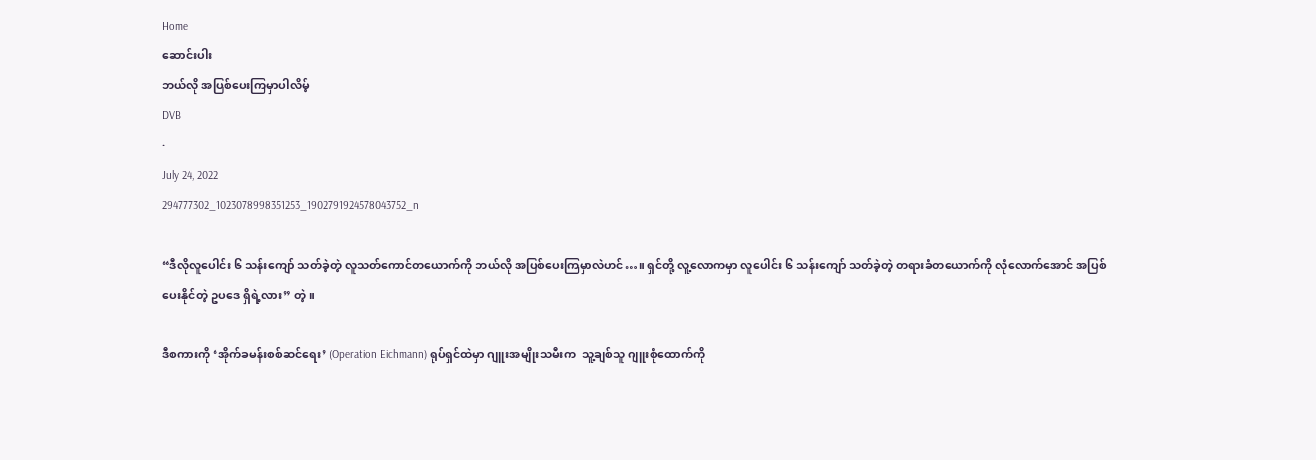Home
ဆောင်းပါး
ဘယ်လို အပြစ်ပေးကြမှာပါလိမ့်
DVB
·
July 24, 2022
294777302_1023078998351253_1902791924578043752_n

“ဒီလိုလူပေါင်း ၆ သန်းကျော် သတ်ခဲ့တဲ့ လူသတ်ကောင်တယောက်ကို ဘယ်လို အပြစ်ပေးကြမှာလဲဟင်…။ ရှင်တို့ လူ့လောကမှာ လူပေါင်း ၆ သန်းကျော် သတ်ခဲ့တဲ့ တရားခံတယောက်ကို လုံလောက်အောင် အပြစ်ပေးနိုင်တဲ့ ဥပဒေ ရှိရဲ့လား” တဲ့။

ဒီစကားကို ‘အိုက်ခမန်းစစ်ဆင်ရေး’ (Operation Eichmann) ရုပ်ရှင်ထဲမှာ ဂျူးအမျိုးသမီးက  သူ့ချစ်သူ ဂျူးစုံထောက်ကို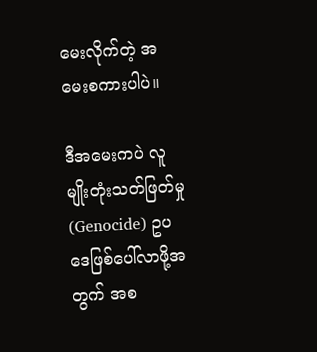မေးလိုက်တဲ့ အမေးစကားပါပဲ။

ဒီအမေးကပဲ လူမျိုးတုံးသတ်ဖြတ်မှု (Genocide) ဥပဒေဖြစ်ပေါ်လာဖို့အတွက် အစ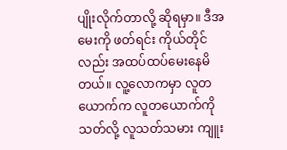ပျိုးလိုက်တာလို့ ဆိုရမှာ။ ဒီအမေးကို ဖတ်ရင်း ကိုယ်တိုင်လည်း အထပ်ထပ်မေးနေမိတယ်။ လူ့လောကမှာ လူတယောက်က လူတယောက်ကို သတ်လို့ လူသတ်သမား ကျူး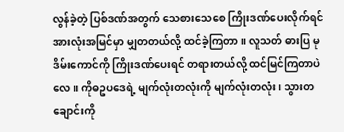လွန်ခဲ့တဲ့ ပြစ်ဒဏ်အတွက် သေစားသေစေ ကြိုးဒဏ်ပေးလိုက်ရင် အားလုံးအမြင်မှာ မျှတတယ်လို့ ထင်ခဲ့ကြတာ။ လူသတ် ဓားပြ မုဒိမ်းကောင်ကို ကြိုးဒဏ်ပေးရင် တရားတယ်လို့ ထင်မြင်ကြတာပဲလေ။ ကိုဓဥပဒေရဲ့ မျက်လုံးတလုံးကို မျက်လုံးတလုံး၊ သွားတချောင်းကို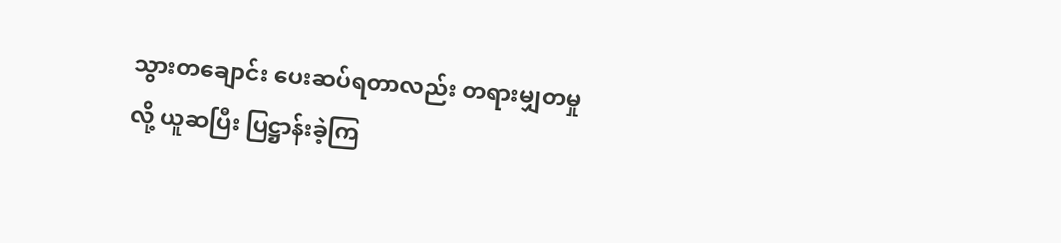သွားတချောင်း ပေးဆပ်ရတာလည်း တရားမျှတမှုလို့ ယူဆပြီး ပြဋ္ဌာန်းခဲ့ကြ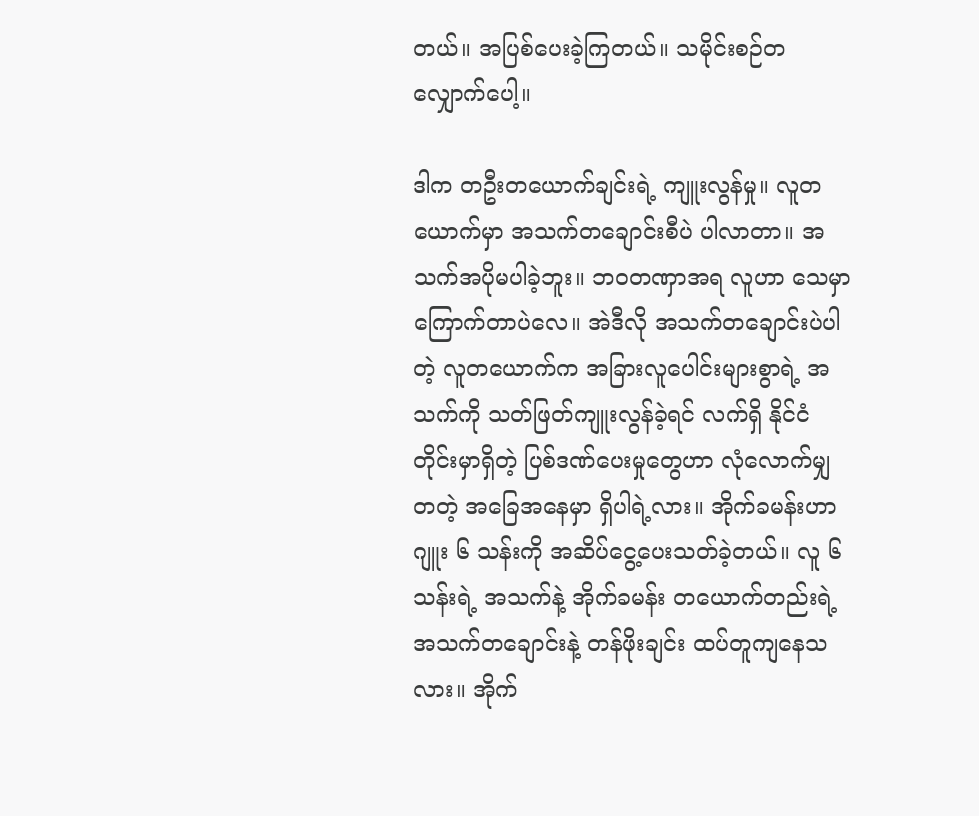တယ်။ အပြစ်ပေးခဲ့ကြတယ်။ သမိုင်းစဉ်တလျှောက်ပေါ့။

ဒါက တဦးတယောက်ချင်းရဲ့ ကျူးလွန်မှု။ လူတယောက်မှာ အသက်တချောင်းစီပဲ ပါလာတာ။ အသက်အပိုမပါခဲ့ဘူး။ ဘဝတဏှာအရ လူဟာ သေမှာ ကြောက်တာပဲလေ။ အဲဒီလို အသက်တချောင်းပဲပါတဲ့ လူတယောက်က အခြားလူပေါင်းများစွာရဲ့ အသက်ကို သတ်ဖြတ်ကျူးလွန်ခဲ့ရင် လက်ရှိ နိုင်ငံတိုင်းမှာရှိတဲ့ ပြစ်ဒဏ်ပေးမှုတွေဟာ လုံလောက်မျှတတဲ့ အခြေအနေမှာ ရှိပါရဲ့လား။ အိုက်ခမန်းဟာ ဂျူး ၆ သန်းကို အဆိပ်ငွေ့ပေးသတ်ခဲ့တယ်။ လူ ၆ သန်းရဲ့ အသက်နဲ့ အိုက်ခမန်း တယောက်တည်းရဲ့ အသက်တချောင်းနဲ့ တန်ဖိုးချင်း ထပ်တူကျနေသလား။ အိုက်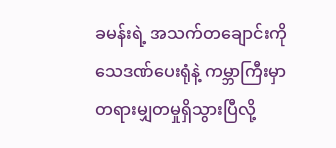ခမန်းရဲ့ အသက်တချောင်းကို သေဒဏ်ပေးရုံနဲ့ ကမ္ဘာကြီးမှာ တရားမျှတမှုရှိသွားပြီလို့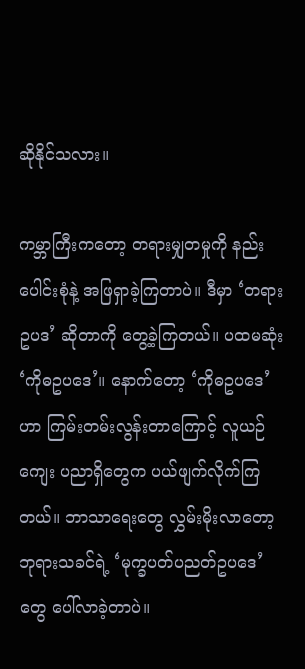ဆိုနိုင်သလား။

ကမ္ဘာကြီးကတော့ တရားမျှတမှုကို နည်းပေါင်းစုံနဲ့ အဖြရှာခဲ့ကြတာပဲ။ ဒီမှာ ‘တရားဥပဒ’ ဆိုတာကို တွေ့ခဲ့ကြတယ်။ ပထမဆုံး ‘ကိုဓဥပဒေ’။ နောက်တော့ ‘ကိုဓဥပဒေ’ဟာ ကြမ်းတမ်းလွန်းတာကြောင့် လူယဉ်ကျေး ပညာရှိတွေက ပယ်ဖျက်လိုက်ကြတယ်။ ဘာသာရေးတွေ လွှမ်းမိုးလာတော့ ဘုရားသခင်ရဲ့ ‘မုက္ခပတ်ပညတ်ဥပဒေ’တွေ ပေါ်လာခဲ့တာပဲ။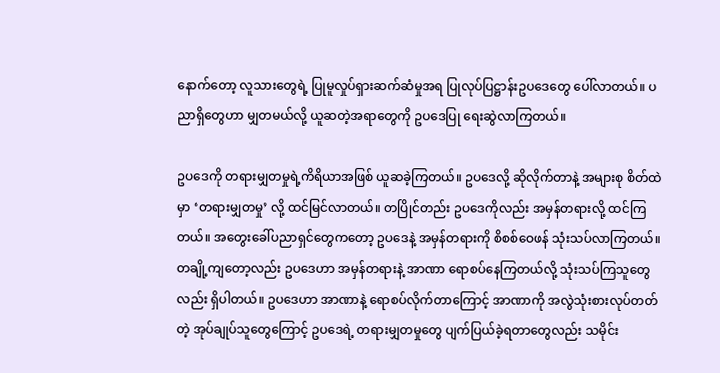နောက်တော့ လူသားတွေရဲ့ ပြုမူလှုပ်ရှားဆက်ဆံမှုအရ ပြုလုပ်ပြဋ္ဌာန်းဥပဒေတွေ ပေါ်လာတယ်။ ပညာရှိတွေဟာ မျှတမယ်လို့ ယူဆတဲ့အရာတွေကို ဥပဒေပြု ရေးဆွဲလာကြတယ်။

ဥပဒေကို တရားမျှတမှုရဲ့ကိရိယာအဖြစ် ယူဆခဲ့ကြတယ်။ ဥပဒေလို့ ဆိုလိုက်တာနဲ့ အများစု စိတ်ထဲမှာ ‘တရားမျှတမှု’ လို့ ထင်မြင်လာတယ်။ တပြိုင်တည်း ဥပဒေကိုလည်း အမှန်တရားလို့ ထင်ကြတယ်။ အတွေးခေါ်ပညာရှင်တွေကတော့ ဥပဒေနဲ့ အမှန်တရားကို စိစစ်ဝေဖန် သုံးသပ်လာကြတယ်။ တချို့ကျတော့လည်း ဥပဒေဟာ အမှန်တရားနဲ့ အာဏာ ရောစပ်နေကြတယ်လို့ သုံးသပ်ကြသူတွေလည်း ရှိပါတယ်။ ဥပဒေဟာ အာဏာနဲ့ ရောစပ်လိုက်တာကြောင့် အာဏာကို အလွဲသုံးစားလုပ်တတ်တဲ့ အုပ်ချုပ်သူတွေကြောင့် ဥပဒေရဲ့ တရားမျှတမှုတွေ ပျက်ပြယ်ခဲ့ရတာတွေလည်း သမိုင်း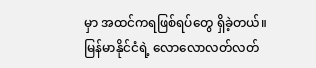မှာ အထင်ကရဖြစ်ရပ်တွေ ရှိခဲ့တယ်။ မြန်မာနိုင်ငံရဲ့ လောလောလတ်လတ်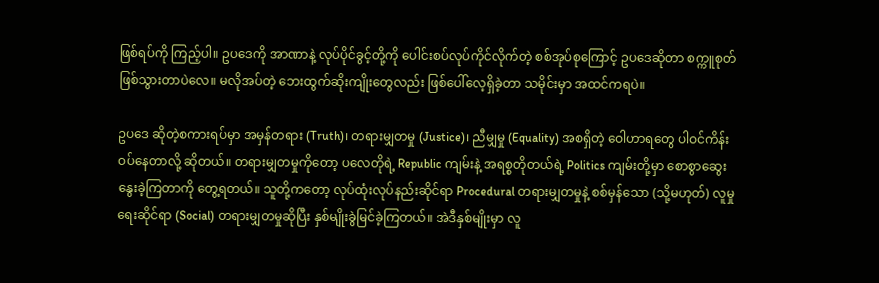ဖြစ်ရပ်ကို ကြည့်ပါ။ ဥပဒေကို အာဏာနဲ့ လုပ်ပိုင်ခွင့်တို့ကို ပေါင်းစပ်လုပ်ကိုင်လိုက်တဲ့ စစ်အုပ်စုကြောင့် ဥပဒေဆိုတာ စက္ကူစုတ် ဖြစ်သွားတာပဲလေ။ မလိုအပ်တဲ့ ဘေးထွက်ဆိုးကျိုးတွေလည်း ဖြစ်ပေါ်လေ့ရှိခဲ့တာ သမိုင်းမှာ အထင်ကရပဲ။

ဥပဒေ ဆိုတဲ့စကားရပ်မှာ အမှန်တရား (Truth)၊ တရားမျှတမှု (Justice)၊ ညီမျှမှု (Equality) အစရှိတဲ့ ဝေါဟာရတွေ ပါဝင်ကိန်းဝပ်နေတာလို့ ဆိုတယ်။ တရားမျှတမှုကိုတော့ ပလေတိုရဲ့ Republic ကျမ်းနဲ့ အရစ္စတိုတယ်ရဲ့ Politics ကျမ်းတို့မှာ စောစွာဆွေးနွေးခဲ့ကြတာကို တွေ့ရတယ်။ သူတို့ကတော့ လုပ်ထုံးလုပ်နည်းဆိုင်ရာ Procedural တရားမျှတမှုနဲ့ စစ်မှန်သော (သို့မဟုတ်) လူမှုရေးဆိုင်ရာ (Social) တရားမျှတမှုဆိုပြီး နှစ်မျိုးခွဲမြင်ခဲ့ကြတယ်။ အဲဒီနှစ်မျိုးမှာ လူ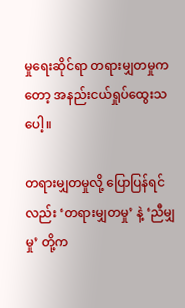မှုရေးဆိုင်ရာ တရားမျှတမှုကတော့ အနည်းငယ်ရှုပ်ထွေးသပေါ့။

တရားမျှတမှုလို့ ပြောပြန်ရင်လည်း ‘တရားမျှတမှု’ နဲ့ ‘ညီမျှမှု’ တို့က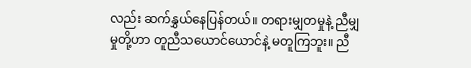လည်း ဆက်နွှယ်နေပြန်တယ်။ တရားမျှတမှုနဲ့ ညီမျှမှုတို့ဟာ တူညီသယောင်ယောင်နဲ့ မတူကြဘူး။ ညီ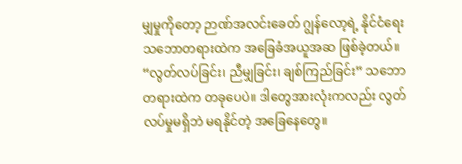မျှမှုကိုတော့ ဉာဏ်အလင်း‌ခေတ် ဂျွန်လော့ရဲ့ နိုင်ငံရေးသဘောတရားထဲက အခြေခံအယူအဆ ဖြစ်ခဲ့တယ်။ “လွတ်လပ်ခြင်း၊ ညီမျှခြင်း၊ ချစ်ကြည်ခြင်း” သဘောတရားထဲက တခုပေပဲ။ ဒါတွေအားလုံးကလည်း လွတ်လပ်မှုမရှိဘဲ မရနိုင်တဲ့ အခြေနေတွေ။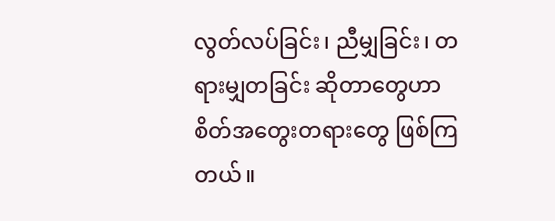လွတ်လပ်ခြင်း၊ ညီမျှခြင်း၊ တရားမျှတခြင်း ဆိုတာတွေဟာ စိတ်အတွေးတရားတွေ ဖြစ်ကြတယ်။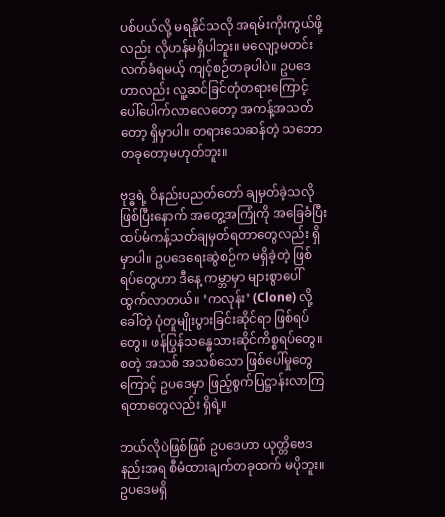ပစ်ပယ်လို့ မရနိုင်သလို အရမ်းကိုးကွယ်ဖို့လည်း လိုဟန်မရှိပါဘူး။ မလျော့မတင်း လက်ခံရမယ့် ကျင့်စဉ်တခုပါပဲ။ ဥပဒေဟာလည်း လူ့ဆင်ခြင်တုံတရားကြောင့် ပေါ်ပေါက်လာလေတော့ အကန့်အသတ်တော့ ရှိမှာပါ။ တရားသေဆန်တဲ့ သဘောတခုတော့မဟုတ်ဘူး။

ဗုဒ္ဓရဲ့ ဝိနည်းပညတ်တော် ချမှတ်ခဲ့သလို ဖြစ်ပြီးနောက် အတွေ့အကြုံကို အခြေခံပြီး  ထပ်မံကန့်သတ်ချမှတ်ရတာတွေလည်း ရှိမှာပါ။ ဥပဒေရေးဆွဲစဉ်က မရှိခဲ့တဲ့ ဖြစ်ရပ်တွေဟာ ဒီနေ့ ကမ္ဘာမှာ များစွာပေါ်ထွက်လာတယ်။ ‘ကလုန်း’ (Clone) လို့ခေါ်တဲ့ ပုံတူမျိုးပွားခြင်းဆိုင်ရာ ဖြစ်ရပ်တွေ။ ဖန်ပြွန်သန္ဓေသားဆိုင်ကိစ္စရပ်တွေ။ စတဲ့ အသစ် အသစ်သော ဖြစ်ပေါ်မှုတွေကြောင့် ဥပဒေမှာ ဖြည့်စွက်ပြဋ္ဌာန်းလာကြရတာတွေလည်း ရှိရဲ့။

ဘယ်လိုပဲဖြစ်ဖြစ် ဥပဒေဟာ ယုတ္တိဗေဒနည်းအရ စီမံထားချက်တခုထက် မပိုဘူး။ ဥပဒေမရှိ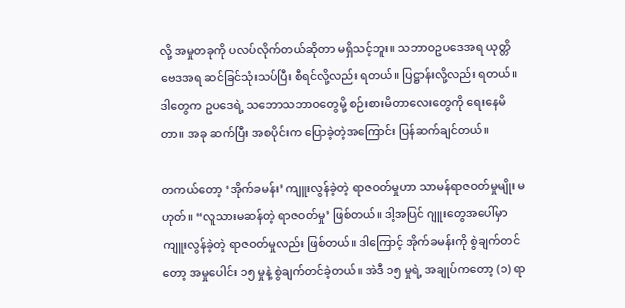လို့ အမှုတခုကို ပလပ်လိုက်တယ်ဆိုတာ မရှိသင့်ဘူး။ သဘာဝဥပဒေအရ ယုတ္တိဗေဒအရ ဆင်ခြင်သုံးသပ်ပြီး စီရင်လို့လည်း ရတယ်။ ပြဋ္ဌာန်းလို့လည်း ရတယ်။ ဒါတွေက ဥပဒေရဲ့ သဘောသဘာဝတွေမို့ စဉ်းစားမိတာလေးတွေကို ရေးနေမိတာ။ အခု ဆက်ပြီး အစပိုင်းက ပြောခဲ့တဲ့အကြောင်း ပြန်ဆက်ချင်တယ်။

တကယ်တော့ ‘အိုက်ခမန်း’ ကျူးလွန်ခဲ့တဲ့ ရာဇဝတ်မှုဟာ သာမန်ရာဇဝတ်မှုမျိုး မဟုတ်။ “လူသားမဆန်တဲ့ ရာဇဝတ်မှု’ ဖြစ်တယ်။ ဒါ့အပြင် ဂျူးတွေအပေါ်မှာ ကျူးလွန်ခဲ့တဲ့ ရာဇဝတ်မှုလည်း ဖြစ်တယ်။ ဒါကြောင့် အိုက်ခမန်းကို စွဲချက်တင်တော့ အမှုပေါင်း ၁၅ မှုနဲ့ စွဲချက်တင်ခဲ့တယ်။ အဲဒီ ၁၅ မှုရဲ့ အချုပ်ကတော့ (၁) ရာ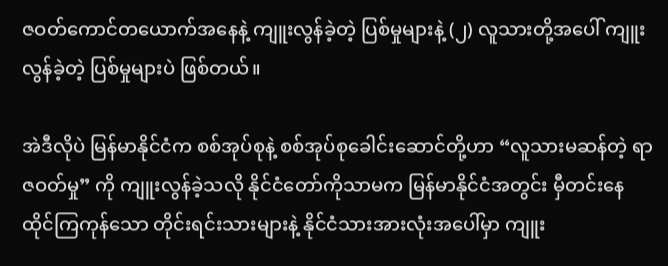ဇဝတ်ကောင်တယောက်အနေနဲ့ ကျူးလွန်ခဲ့တဲ့ ပြစ်မှုများနဲ့ (၂) လူသားတို့အပေါ် ကျူးလွန်ခဲ့တဲ့ ပြစ်မှုများပဲ ဖြစ်တယ်။

အဲဒီလိုပဲ မြန်မာနိုင်ငံက စစ်အုပ်စုနဲ့ စစ်အုပ်စုခေါင်းဆောင်တို့ဟာ “လူသားမဆန်တဲ့ ရာဇဝတ်မှု” ကို ကျူးလွန်ခဲ့သလို နိုင်ငံတော်ကိုသာမက မြန်မာနိုင်ငံအတွင်း မှီတင်းနေထိုင်ကြကုန်သော တိုင်းရင်းသားများနဲ့ နိုင်ငံသားအားလုံးအပေါ်မှာ ကျူး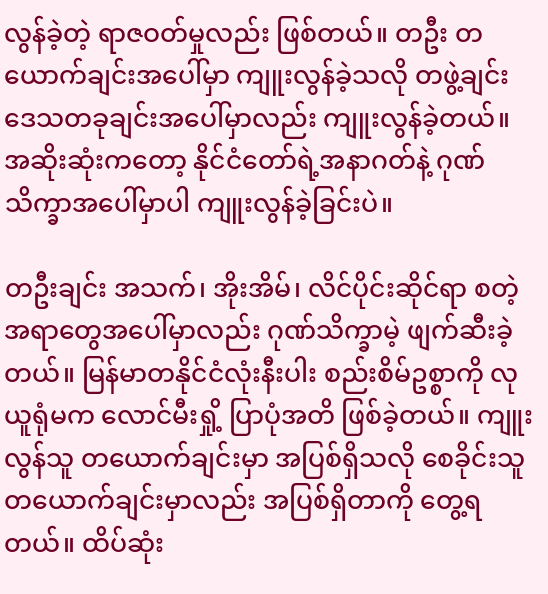လွန်ခဲ့တဲ့ ရာဇဝတ်မှုလည်း ဖြစ်တယ်။ တဦး တယောက်ချင်းအပေါ်မှာ ကျူးလွန်ခဲ့သလို တဖွဲ့ချင်း ဒေသတခုချင်းအပေါ်မှာလည်း ကျူးလွန်ခဲ့တယ်။ အဆိုးဆုံးကတော့ နိုင်ငံတော်ရဲ့အနာဂတ်နဲ့ ဂုဏ်သိက္ခာအပေါ်မှာပါ ကျူးလွန်ခဲ့ခြင်းပဲ။

တဦးချင်း အသက်၊ အိုးအိမ်၊ လိင်ပိုင်းဆိုင်ရာ စတဲ့အရာတွေအပေါ်မှာလည်း ဂုဏ်သိက္ခာမဲ့ ဖျက်ဆီးခဲ့တယ်။ မြန်မာတနိုင်ငံလုံးနီးပါး စည်းစိမ်ဥစ္စာကို လုယူရုံမက လောင်မီးရှို့ ပြာပုံအတိ ဖြစ်ခဲ့တယ်။ ကျူးလွန်သူ တယောက်ချင်းမှာ အပြစ်ရှိသလို စေခိုင်းသူ တယောက်ချင်းမှာလည်း အပြစ်ရှိတာကို တွေ့ရတယ်။ ထိပ်ဆုံး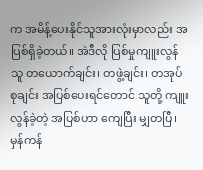က အမိန့်ပေးနိုင်သူအားလုံးမှာလည်း အပြစ်ရှိခဲ့တယ်။ အဲဒီလို ပြစ်မှုကျူးလွန်သူ တယောက်ချင်း၊ တဖွဲ့ချင်း၊ တအုပ်စုချင်း အပြစ်ပေးရင်တောင် သူတို့ ကျူးလွန်ခဲ့တဲ့ အပြစ်ဟာ ကျေပြီး မျှတပြီ၊ မှန်ကန်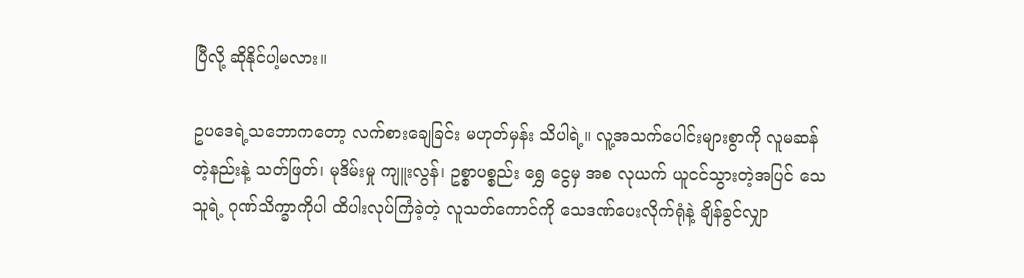ပြီလို့ ဆိုနိုင်ပါ့မလား။

ဥပဒေရဲ့သဘောကတော့ လက်စားချေခြင်း မဟုတ်မှန်း သိပါရဲ့။ လူ့အသက်ပေါင်းများစွာကို လူမဆန်တဲ့နည်းနဲ့ သတ်ဖြတ်၊ မုဒိမ်းမှု ကျူးလွန်၊ ဥစ္စာပစ္စည်း ရွှေ ငွေမှ အစ လုယက် ယူငင်သွားတဲ့အပြင် သေသူရဲ့ ဂုဏ်သိက္ခာကိုပါ ထိပါးလုပ်ကြံခဲ့တဲ့ လူသတ်ကောင်ကို သေဒဏ်ပေးလိုက်ရုံနဲ့ ချိန်ခွင်လျှာ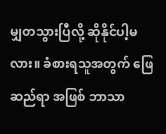မျှတသွားပြီလို့ ဆိုနိုင်ပါ့မလား။ ခံစားရသူအတွက် ဖြေဆည်ရာ အဖြစ် ဘာသာ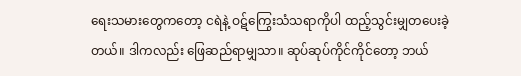ရေးသမားတွေကတော့ ငရဲနဲ့ ဝဋ်ကြွေးသံသရာကိုပါ ထည့်သွင်းမျှတပေးခဲ့တယ်။ ဒါကလည်း ဖြေဆည်ရာမျှသာ။ ဆုပ်ဆုပ်ကိုင်ကိုင်တော့ ဘယ်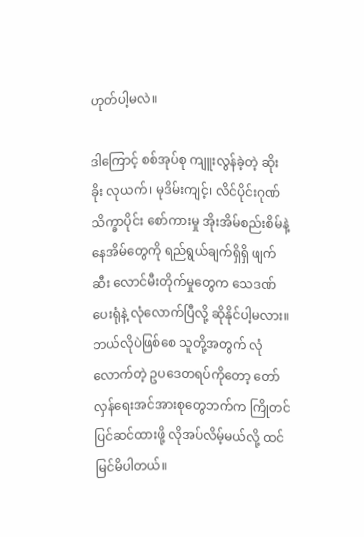ဟုတ်ပါ့မလဲ။

ဒါကြောင့် စစ်အုပ်စု ကျူးလွန်ခဲ့တဲ့ ဆိုးခိုး လုယက်၊ မုဒိမ်းကျင့်၊ လိင်ပိုင်းဂုဏ်သိက္ခာပိုင်း စော်ကားမှု အိုးအိမ်စည်းစိမ်နဲ့ နေအိမ်တွေကို ရည်ရွယ်ချက်ရှိရှိ ဖျက်ဆီး လောင်မီးတိုက်မှုတွေက သေဒဏ်ပေးရုံနဲ့ လုံလောက်ပြီလို့ ဆိုနိုင်ပါ့မလား။ ဘယ်လိုပဲဖြစ်စေ သူတို့အတွက် လုံလောက်တဲ့ ဥပဒေတရပ်ကိုတော့ တော်လှန်ရေးအင်အားစုတွေဘက်က ကြိုတင်ပြင်ဆင်ထားဖို့ လိုအပ်လိမ့်မယ်လို့ ထင်မြင်မိပါတယ်။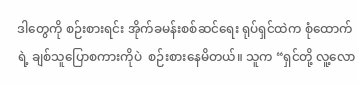ဒါတွေကို စဉ်းစားရင်း အိုက်ခမန်းစစ်ဆင်ရေး ရုပ်ရှင်ထဲက စုံထောက်ရဲ့ ချစ်သူပြောစကားကိုပဲ  စဉ်းစားနေမိတယ်။ သူက “ရှင်တို့ လူ့လော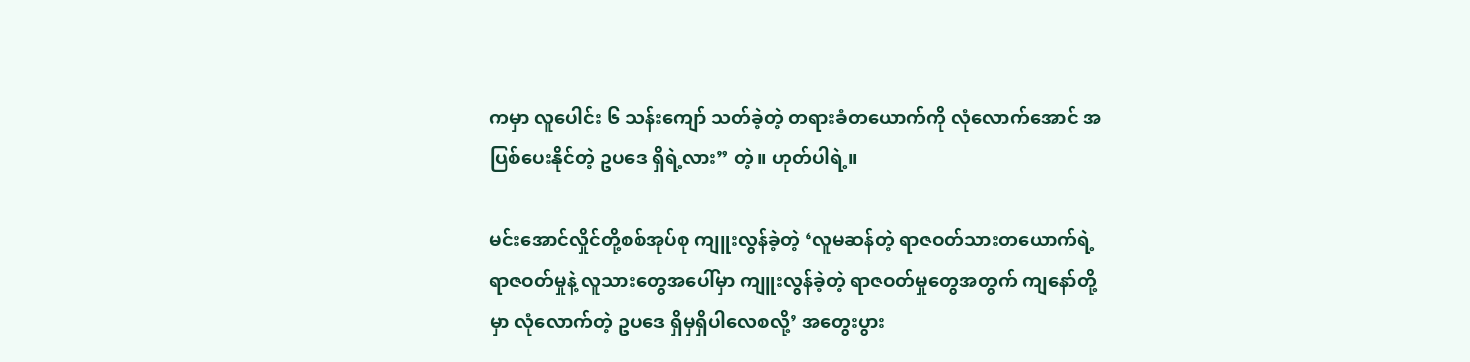ကမှာ လူပေါင်း ၆ သန်းကျော် သတ်ခဲ့တဲ့ တရားခံတယောက်ကို လုံလောက်အောင် အပြစ်ပေးနိုင်တဲ့ ဥပဒေ ရှိရဲ့လား” တဲ့။ ဟုတ်ပါရဲ့။

မင်းအောင်လှိုင်တို့စစ်အုပ်စု ကျူးလွန်ခဲ့တဲ့ ‘လူမဆန်တဲ့ ရာဇဝတ်သားတယောက်ရဲ့ ရာဇဝတ်မှုနဲ့ လူသားတွေအပေါ်မှာ ကျူးလွန်ခဲ့တဲ့ ရာဇဝတ်မှုတွေအတွက် ကျနော်တို့မှာ လုံလောက်တဲ့ ဥပဒေ ရှိမှရှိပါလေစလို့’ အတွေးပွား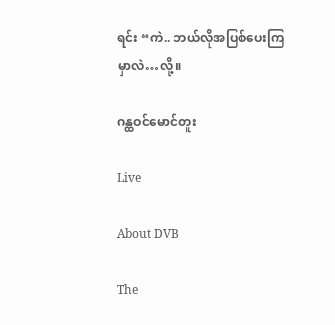ရင်း “ကဲ.. ဘယ်လိုအပြစ်ပေးကြမှာလဲ…လို့။

ဂန္ထဝင်မောင်တူး

Live

About DVB

The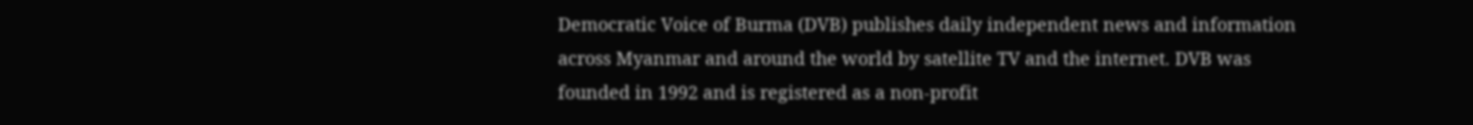Democratic Voice of Burma (DVB) publishes daily independent news and information across Myanmar and around the world by satellite TV and the internet. DVB was founded in 1992 and is registered as a non-profit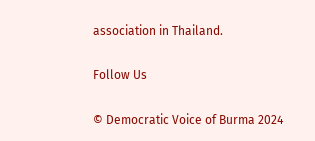association in Thailand.

Follow Us

© Democratic Voice of Burma 2024